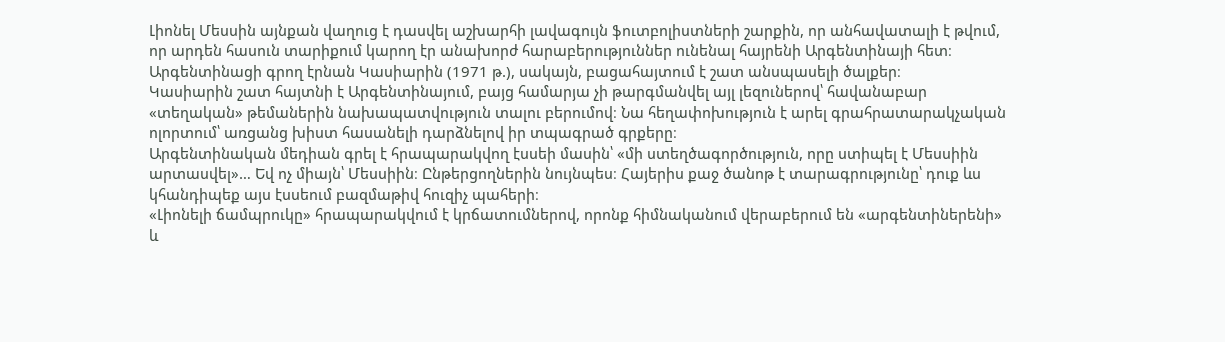Լիոնել Մեսսին այնքան վաղուց է դասվել աշխարհի լավագույն ֆուտբոլիստների շարքին, որ անհավատալի է թվում, որ արդեն հասուն տարիքում կարող էր անախորժ հարաբերություններ ունենալ հայրենի Արգենտինայի հետ։ Արգենտինացի գրող էրնան Կասիարին (1971 թ.), սակայն, բացահայտում է շատ անսպասելի ծալքեր։
Կասիարին շատ հայտնի է Արգենտինայում, բայց համարյա չի թարգմանվել այլ լեզուներով՝ հավանաբար «տեղական» թեմաներին նախապատվություն տալու բերումով։ Նա հեղափոխություն է արել գրահրատարակչական ոլորտում՝ առցանց խիստ հասանելի դարձնելով իր տպագրած գրքերը։
Արգենտինական մեդիան գրել է հրապարակվող էսսեի մասին՝ «մի ստեղծագործություն, որը ստիպել է Մեսսիին արտասվել»… Եվ ոչ միայն՝ Մեսսիին։ Ընթերցողներին նույնպես։ Հայերիս քաջ ծանոթ է տարագրությունը՝ դուք ևս կհանդիպեք այս էսսեում բազմաթիվ հուզիչ պահերի։
«Լիոնելի ճամպրուկը» հրապարակվում է կրճատումներով, որոնք հիմնականում վերաբերում են «արգենտիներենի» և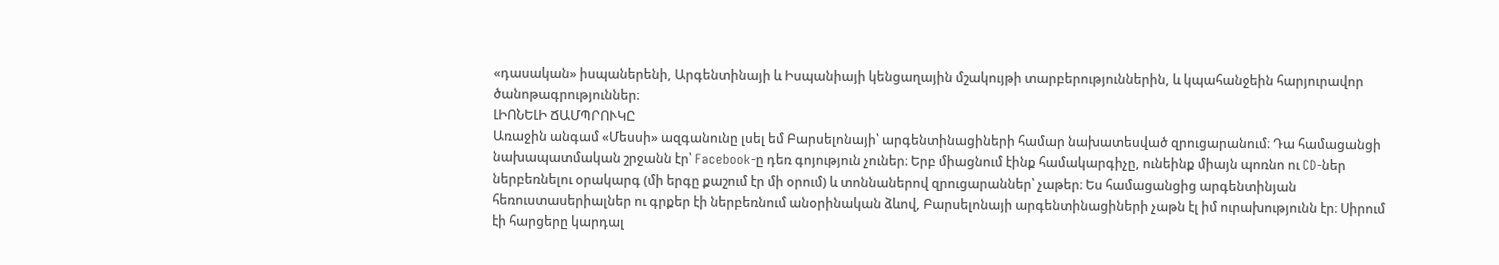«դասական» իսպաներենի, Արգենտինայի և Իսպանիայի կենցաղային մշակույթի տարբերություններին, և կպահանջեին հարյուրավոր ծանոթագրություններ։
ԼԻՈՆԵԼԻ ՃԱՄՊՐՈՒԿԸ
Առաջին անգամ «Մեսսի» ազգանունը լսել եմ Բարսելոնայի՝ արգենտինացիների համար նախատեսված զրուցարանում։ Դա համացանցի նախապատմական շրջանն էր՝ Facebook-ը դեռ գոյություն չուներ։ Երբ միացնում էինք համակարգիչը, ունեինք միայն պոռնո ու CD-ներ ներբեռնելու օրակարգ (մի երգը քաշում էր մի օրում) և տոննաներով զրուցարաններ՝ չաթեր։ Ես համացանցից արգենտինյան հեռուստասերիալներ ու գրքեր էի ներբեռնում անօրինական ձևով, Բարսելոնայի արգենտինացիների չաթն էլ իմ ուրախությունն էր։ Սիրում էի հարցերը կարդալ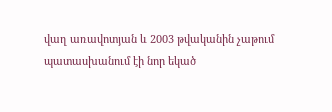վաղ առավոտյան և 2003 թվականին չաթում պատասխանում էի նոր եկած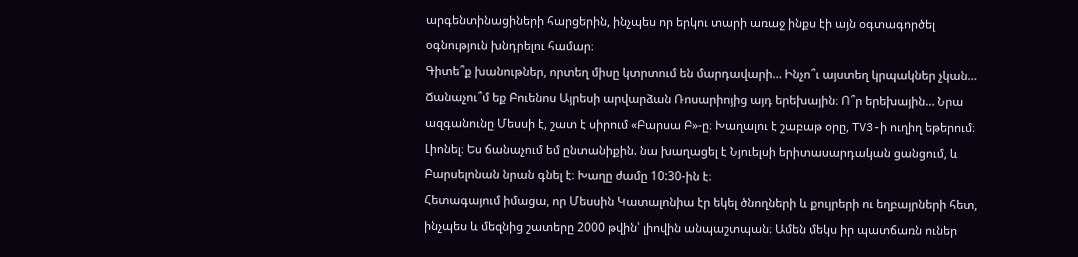արգենտինացիների հարցերին, ինչպես որ երկու տարի առաջ ինքս էի այն օգտագործել օգնություն խնդրելու համար։
Գիտե՞ք խանութներ, որտեղ միսը կտրտում են մարդավարի… Ինչո՞ւ այստեղ կրպակներ չկան… Ճանաչու՞մ եք Բուենոս Այրեսի արվարձան Ռոսարիոյից այդ երեխային։ Ո՞ր երեխային… Նրա ազգանունը Մեսսի է, շատ է սիրում «Բարսա Բ»-ը։ Խաղալու է շաբաթ օրը, TV3-ի ուղիղ եթերում։ Լիոնել։ Ես ճանաչում եմ ընտանիքին. նա խաղացել է Նյուելսի երիտասարդական ցանցում, և Բարսելոնան նրան գնել է։ Խաղը ժամը 10:30-ին է։
Հետագայում իմացա, որ Մեսսին Կատալոնիա էր եկել ծնողների և քույրերի ու եղբայրների հետ, ինչպես և մեզնից շատերը 2000 թվին՝ լիովին անպաշտպան։ Ամեն մեկս իր պատճառն ուներ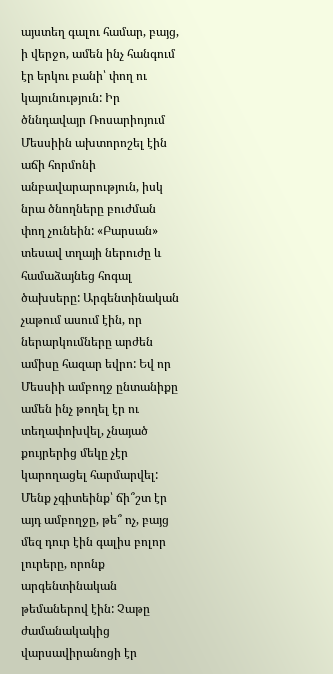այստեղ գալու համար, բայց, ի վերջո, ամեն ինչ հանգում էր երկու բանի՝ փող ու կայունություն: Իր ծննդավայր Ռոսարիոյում Մեսսիին ախտորոշել էին աճի հորմոնի անբավարարություն, իսկ նրա ծնողները բուժման փող չունեին: «Բարսան» տեսավ տղայի ներուժը և համաձայնեց հոգալ ծախսերը: Արգենտինական չաթում ասում էին, որ ներարկումները արժեն ամիսը հազար եվրո: Եվ որ Մեսսիի ամբողջ ընտանիքը ամեն ինչ թողել էր ու տեղափոխվել, չնայած քույրերից մեկը չէր կարողացել հարմարվել: Մենք չգիտեինք՝ ճի՞շտ էր այդ ամբողջը, թե՞ ոչ, բայց մեզ դուր էին գալիս բոլոր լուրերը, որոնք արգենտինական թեմաներով էին: Չաթը ժամանակակից վարսավիրանոցի էր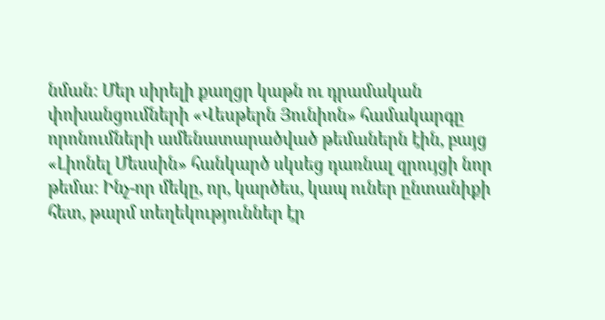նման: Մեր սիրելի քաղցր կաթն ու դրամական փոխանցումների «Վեսթերն Յունիոն» համակարգը որոնումների ամենատարածված թեմաներն էին, բայց «Լիոնել Մեսսին» հանկարծ սկսեց դառնալ զրույցի նոր թեմա: Ինչ-որ մեկը, որ, կարծես, կապ ուներ ընտանիքի հետ, թարմ տեղեկություններ էր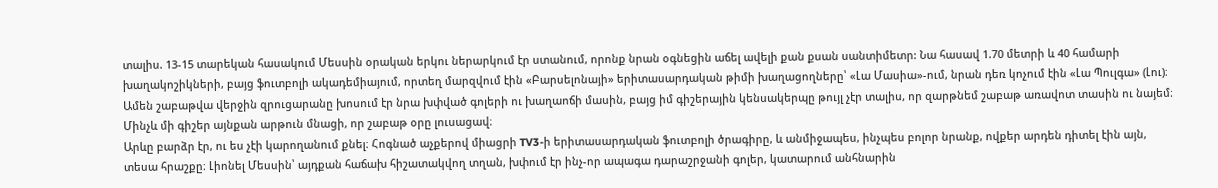տալիս. 13-15 տարեկան հասակում Մեսսին օրական երկու ներարկում էր ստանում, որոնք նրան օգնեցին աճել ավելի քան քսան սանտիմետր: Նա հասավ 1.70 մետրի և 40 համարի խաղակոշիկների, բայց ֆուտբոլի ակադեմիայում, որտեղ մարզվում էին «Բարսելոնայի» երիտասարդական թիմի խաղացողները՝ «Լա Մասիա»-ում, նրան դեռ կոչում էին «Լա Պուլգա» (Լու)։ Ամեն շաբաթվա վերջին զրուցարանը խոսում էր նրա խփված գոլերի ու խաղաոճի մասին, բայց իմ գիշերային կենսակերպը թույլ չէր տալիս, որ զարթնեմ շաբաթ առավոտ տասին ու նայեմ։ Մինչև մի գիշեր այնքան արթուն մնացի, որ շաբաթ օրը լուսացավ։
Արևը բարձր էր, ու ես չէի կարողանում քնել։ Հոգնած աչքերով միացրի TV3-ի երիտասարդական ֆուտբոլի ծրագիրը, և անմիջապես, ինչպես բոլոր նրանք, ովքեր արդեն դիտել էին այն, տեսա հրաշքը։ Լիոնել Մեսսին՝ այդքան հաճախ հիշատակվող տղան, խփում էր ինչ-որ ապագա դարաշրջանի գոլեր, կատարում անհնարին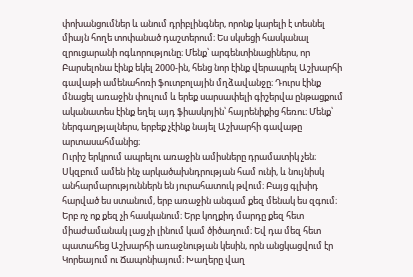փոխանցումներ և անում դրիբլինգներ, որոնք կարելի է տեսնել միայն հողե տոփանած դաշտերում։ Ես սկսեցի հասկանալ զրուցարանի ոգևորությունը։ Մենք՝ արգենտինացիներս, որ Բարսելոնա էինք եկել 2000-ին, հենց նոր էինք վերապրել Աշխարհի գավաթի ամենահոռի ֆուտբոլային մղձավանջը։ Դուրս էինք մնացել առաջին փուլում և երեք սարսափելի գիշերվա ընթացքում ականատես էինք եղել այդ ֆիասկոյին՝ հայրենիքից հեռու։ Մենք՝ ներգաղթյալներս, երբեք չէինք նայել Աշխարհի գավաթը արտասահմանից։
Ուրիշ երկրում ապրելու առաջին ամիսները դրամատիկ չեն։ Սկզբում ամեն ինչ արկածախնդրության համ ունի, և նույնիսկ անհարմարություններն են յուրահատուկ թվում։ Բայց գլխիդ հարված ես ստանում, երբ առաջին անգամ քեզ մենակ ես զգում։ Երբ ոչ ոք քեզ չի հասկանում։ Երբ կողքիդ մարդը քեզ հետ միաժամանակ լաց չի լինում կամ ծիծաղում։ Եվ դա մեզ հետ պատահեց Աշխարհի առաջնության կեսին, որն անցկացվում էր Կորեայում ու Ճապոնիայում։ Խաղերը վաղ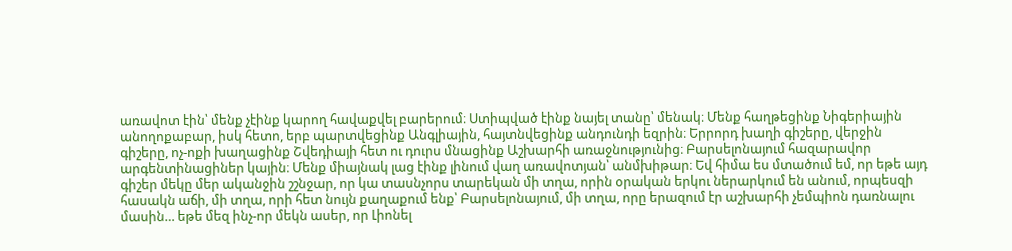առավոտ էին՝ մենք չէինք կարող հավաքվել բարերում։ Ստիպված էինք նայել տանը՝ մենակ։ Մենք հաղթեցինք Նիգերիային անողոքաբար, իսկ հետո, երբ պարտվեցինք Անգլիային, հայտնվեցինք անդունդի եզրին։ Երրորդ խաղի գիշերը, վերջին գիշերը, ոչ-ոքի խաղացինք Շվեդիայի հետ ու դուրս մնացինք Աշխարհի առաջնությունից։ Բարսելոնայում հազարավոր արգենտինացիներ կային։ Մենք միայնակ լաց էինք լինում վաղ առավոտյան՝ անմխիթար։ Եվ հիմա ես մտածում եմ, որ եթե այդ գիշեր մեկը մեր ականջին շշնջար, որ կա տասնչորս տարեկան մի տղա, որին օրական երկու ներարկում են անում, որպեսզի հասակն աճի, մի տղա, որի հետ նույն քաղաքում ենք՝ Բարսելոնայում, մի տղա, որը երազում էր աշխարհի չեմպիոն դառնալու մասին… եթե մեզ ինչ-որ մեկն ասեր, որ Լիոնել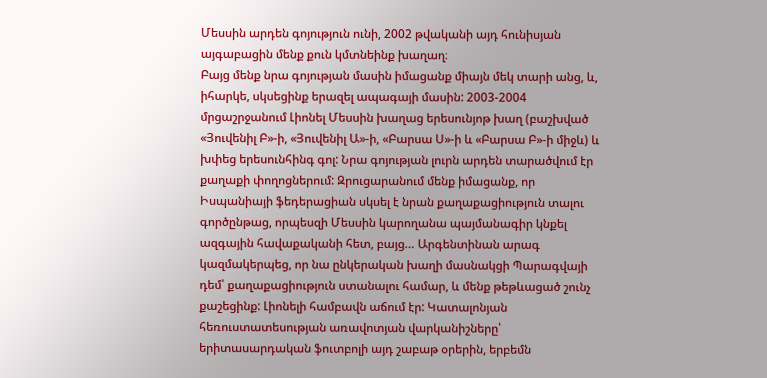Մեսսին արդեն գոյություն ունի, 2002 թվականի այդ հունիսյան այգաբացին մենք քուն կմտնեինք խաղաղ։
Բայց մենք նրա գոյության մասին իմացանք միայն մեկ տարի անց, և, իհարկե, սկսեցինք երազել ապագայի մասին: 2003-2004 մրցաշրջանում Լիոնել Մեսսին խաղաց երեսունյոթ խաղ (բաշխված «Յուվենիլ Բ»-ի, «Յուվենիլ Ա»-ի, «Բարսա Ս»-ի և «Բարսա Բ»-ի միջև) և խփեց երեսունհինգ գոլ: Նրա գոյության լուրն արդեն տարածվում էր քաղաքի փողոցներում: Զրուցարանում մենք իմացանք, որ Իսպանիայի ֆեդերացիան սկսել է նրան քաղաքացիություն տալու գործընթաց, որպեսզի Մեսսին կարողանա պայմանագիր կնքել ազգային հավաքականի հետ, բայց… Արգենտինան արագ կազմակերպեց, որ նա ընկերական խաղի մասնակցի Պարագվայի դեմ՝ քաղաքացիություն ստանալու համար, և մենք թեթևացած շունչ քաշեցինք: Լիոնելի համբավն աճում էր: Կատալոնյան հեռուստատեսության առավոտյան վարկանիշները՝ երիտասարդական ֆուտբոլի այդ շաբաթ օրերին, երբեմն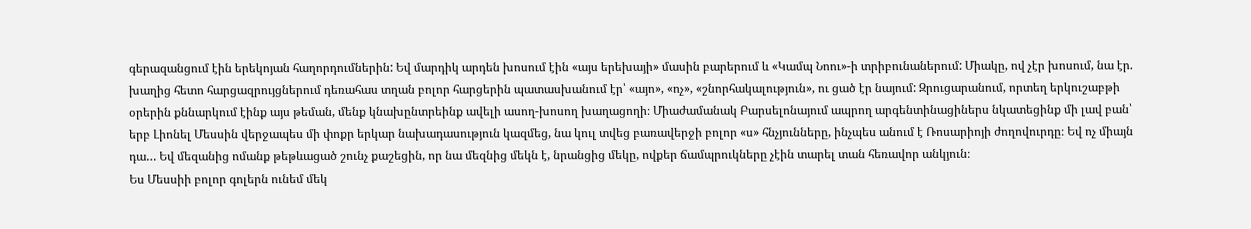գերազանցում էին երեկոյան հաղորդումներին: Եվ մարդիկ արդեն խոսում էին «այս երեխայի» մասին բարերում և «Կամպ Նոու»-ի տրիբունաներում: Միակը, ով չէր խոսում, նա էր. խաղից հետո հարցազրույցներում դեռահաս տղան բոլոր հարցերին պատասխանում էր՝ «այո», «ոչ», «շնորհակալություն», ու ցած էր նայում: Զրուցարանում, որտեղ երկուշաբթի օրերին քննարկում էինք այս թեման, մենք կնախընտրեինք ավելի ասող-խոսող խաղացողի։ Միաժամանակ Բարսելոնայում ապրող արգենտինացիներս նկատեցինք մի լավ բան՝ երբ Լիոնել Մեսսին վերջապես մի փոքր երկար նախադասություն կազմեց, նա կուլ տվեց բառավերջի բոլոր «ս» հնչյունները, ինչպես անում է Ռոսարիոյի ժողովուրդը։ Եվ ոչ միայն դա… Եվ մեզանից ոմանք թեթևացած շունչ քաշեցին, որ նա մեզնից մեկն է, նրանցից մեկը, ովքեր ճամպրուկները չէին տարել տան հեռավոր անկյուն։
Ես Մեսսիի բոլոր գոլերն ունեմ մեկ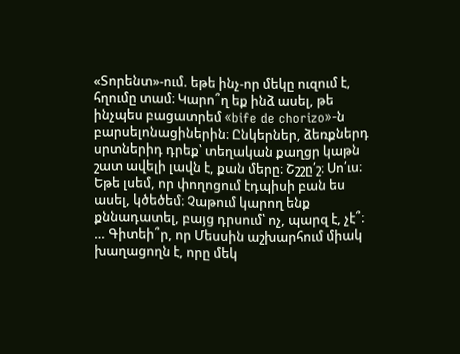«Տորենտ»-ում. եթե ինչ-որ մեկը ուզում է, հղումը տամ։ Կարո՞ղ եք ինձ ասել, թե ինչպես բացատրեմ «bife de chorizo»-ն բարսելոնացիներին։ Ընկերներ, ձեռքներդ սրտներիդ դրեք՝ տեղական քաղցր կաթն շատ ավելի լավն է, քան մերը։ Շշշը՛շ։ Սո՛ւս։ Եթե լսեմ, որ փողոցում էդպիսի բան ես ասել, կծեծեմ։ Չաթում կարող ենք քննադատել, բայց դրսում՝ ոչ, պարզ է, չէ՞։ … Գիտեի՞ր, որ Մեսսին աշխարհում միակ խաղացողն է, որը մեկ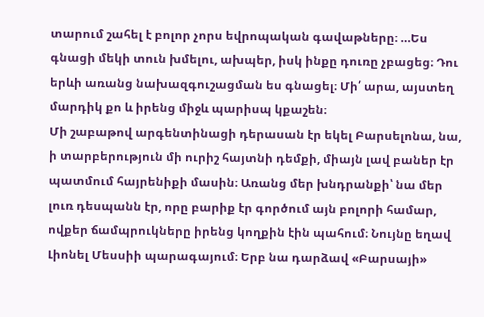տարում շահել է բոլոր չորս եվրոպական գավաթները։ …Ես գնացի մեկի տուն խմելու, ախպեր, իսկ ինքը դուռը չբացեց։ Դու երևի առանց նախազգուշացման ես գնացել։ Մի՛ արա, այստեղ մարդիկ քո և իրենց միջև պարիսպ կքաշեն։
Մի շաբաթով արգենտինացի դերասան էր եկել Բարսելոնա, նա, ի տարբերություն մի ուրիշ հայտնի դեմքի, միայն լավ բաներ էր պատմում հայրենիքի մասին։ Առանց մեր խնդրանքի՝ նա մեր լուռ դեսպանն էր, որը բարիք էր գործում այն բոլորի համար, ովքեր ճամպրուկները իրենց կողքին էին պահում։ Նույնը եղավ Լիոնել Մեսսիի պարագայում։ Երբ նա դարձավ «Բարսայի»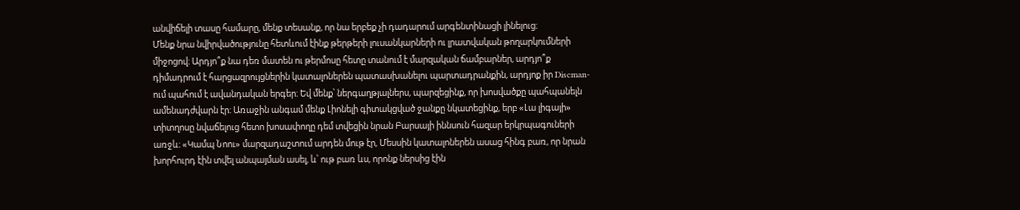անվիճելի տասը համարը, մենք տեսանք, որ նա երբեք չի դադարում արգենտինացի լինելուց։
Մենք նրա նվիրվածությունը հետևում էինք թերթերի լուսանկարների ու լրատվական թողարկումների միջոցով։ Արդյո՞ք նա դեռ մատեն ու թերմոսը հետը տանում է մարզական ճամբարներ, արդյո՞ք դիմադրում է հարցազրույցներին կատալոներեն պատասխանելու պարտադրանքին, արդյոք իր Discman-ում պահում է ավանդական երգեր։ Եվ մենք՝ ներգաղթյալներս, պարզեցինք, որ խոսվածքը պահպանելն ամենադժվարն էր։ Առաջին անգամ մենք Լիոնելի գիտակցված ջանքը նկատեցինք, երբ «Լա լիգայի» տիտղոսը նվաճելուց հետո խոսափողը դեմ տվեցին նրան Բարսայի իննսուն հազար երկրպագուների առջև։ «Կամպ Նոու» մարզադաշտում արդեն մութ էր, Մեսսին կատալոներեն ասաց հինգ բառ, որ նրան խորհուրդ էին տվել անպայման ասել, և՝ ութ բառ ևս, որոնք ներսից էին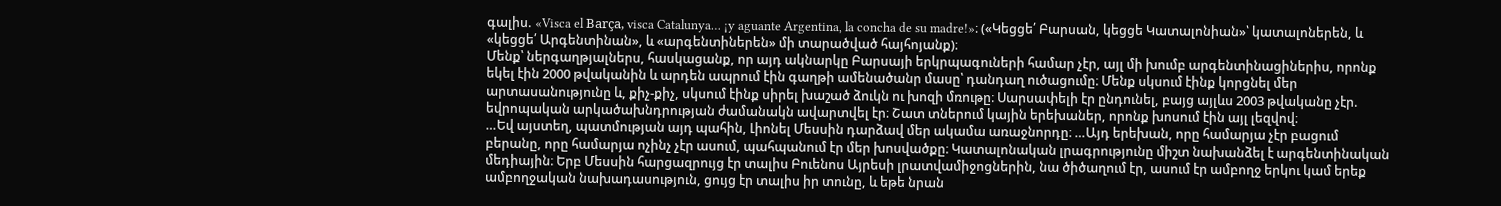գալիս. «Visca el Barça, visca Catalunya… ¡y aguante Argentina, la concha de su madre!»։ («Կեցցե՛ Բարսան, կեցցե Կատալոնիան»՝ կատալոներեն, և «կեցցե՛ Արգենտինան», և «արգենտիներեն» մի տարածված հայհոյանք)։
Մենք՝ ներգաղթյալներս, հասկացանք, որ այդ ակնարկը Բարսայի երկրպագուների համար չէր, այլ մի խումբ արգենտինացիներիս, որոնք եկել էին 2000 թվականին և արդեն ապրում էին գաղթի ամենածանր մասը՝ դանդաղ ուծացումը։ Մենք սկսում էինք կորցնել մեր արտասանությունը և, քիչ-քիչ, սկսում էինք սիրել խաշած ձուկն ու խոզի մռութը։ Սարսափելի էր ընդունել, բայց այլևս 2003 թվականը չէր. եվրոպական արկածախնդրության ժամանակն ավարտվել էր։ Շատ տներում կային երեխաներ, որոնք խոսում էին այլ լեզվով։
…Եվ այստեղ, պատմության այդ պահին, Լիոնել Մեսսին դարձավ մեր ակամա առաջնորդը։ …Այդ երեխան, որը համարյա չէր բացում բերանը, որը համարյա ոչինչ չէր ասում, պահպանում էր մեր խոսվածքը։ Կատալոնական լրագրությունը միշտ նախանձել է արգենտինական մեդիային։ Երբ Մեսսին հարցազրույց էր տալիս Բուենոս Այրեսի լրատվամիջոցներին, նա ծիծաղում էր, ասում էր ամբողջ երկու կամ երեք ամբողջական նախադասություն, ցույց էր տալիս իր տունը, և եթե նրան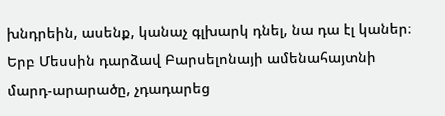խնդրեին, ասենք, կանաչ գլխարկ դնել, նա դա էլ կաներ։
Երբ Մեսսին դարձավ Բարսելոնայի ամենահայտնի մարդ-արարածը, չդադարեց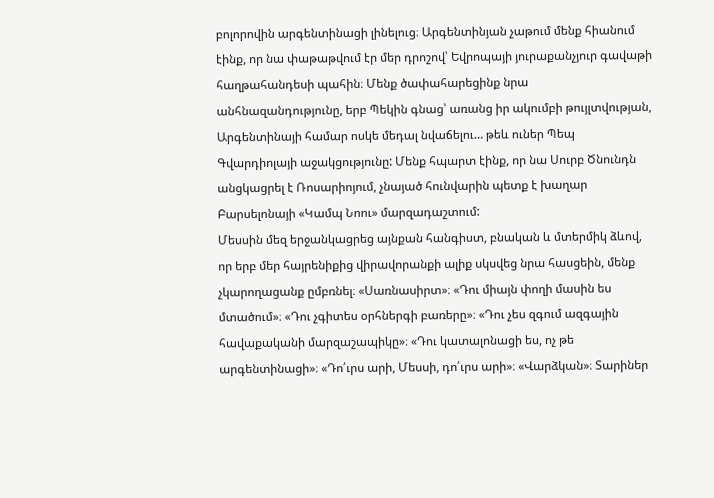բոլորովին արգենտինացի լինելուց։ Արգենտինյան չաթում մենք հիանում էինք, որ նա փաթաթվում էր մեր դրոշով՝ Եվրոպայի յուրաքանչյուր գավաթի հաղթահանդեսի պահին։ Մենք ծափահարեցինք նրա անհնազանդությունը, երբ Պեկին գնաց՝ առանց իր ակումբի թույլտվության, Արգենտինայի համար ոսկե մեդալ նվաճելու… թեև ուներ Պեպ Գվարդիոլայի աջակցությունը: Մենք հպարտ էինք, որ նա Սուրբ Ծնունդն անցկացրել է Ռոսարիոյում, չնայած հունվարին պետք է խաղար Բարսելոնայի «Կամպ Նոու» մարզադաշտում:
Մեսսին մեզ երջանկացրեց այնքան հանգիստ, բնական և մտերմիկ ձևով, որ երբ մեր հայրենիքից վիրավորանքի ալիք սկսվեց նրա հասցեին, մենք չկարողացանք ըմբռնել։ «Սառնասիրտ»։ «Դու միայն փողի մասին ես մտածում»։ «Դու չգիտես օրհներգի բառերը»։ «Դու չես զգում ազգային հավաքականի մարզաշապիկը»։ «Դու կատալոնացի ես, ոչ թե արգենտինացի»։ «Դո՛ւրս արի, Մեսսի, դո՛ւրս արի»։ «Վարձկան»։ Տարիներ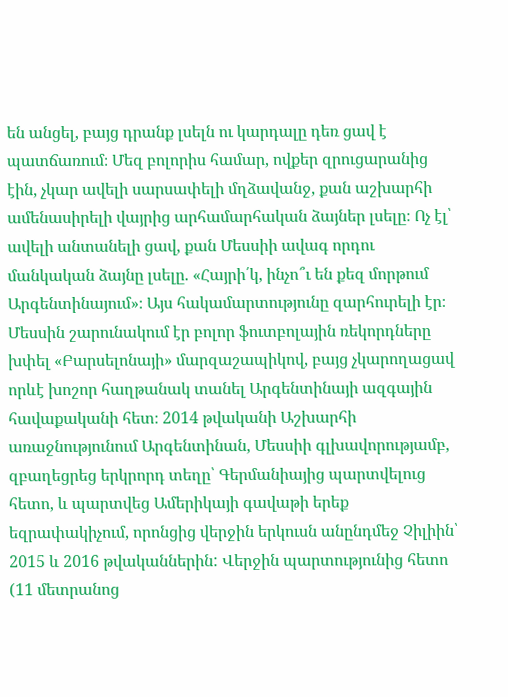են անցել, բայց դրանք լսելն ու կարդալը դեռ ցավ է պատճառում։ Մեզ բոլորիս համար, ովքեր զրուցարանից էին, չկար ավելի սարսափելի մղձավանջ, քան աշխարհի ամենասիրելի վայրից արհամարհական ձայներ լսելը։ Ոչ էլ՝ ավելի անտանելի ցավ, քան Մեսսիի ավագ որդու մանկական ձայնը լսելը. «Հայրի՛կ, ինչո՞ւ են քեզ մորթում Արգենտինայում»։ Այս հակամարտությունը զարհուրելի էր։
Մեսսին շարունակում էր բոլոր ֆուտբոլային ռեկորդները խփել «Բարսելոնայի» մարզաշապիկով, բայց չկարողացավ որևէ խոշոր հաղթանակ տանել Արգենտինայի ազգային հավաքականի հետ։ 2014 թվականի Աշխարհի առաջնությունում Արգենտինան, Մեսսիի գլխավորությամբ, զբաղեցրեց երկրորդ տեղը՝ Գերմանիայից պարտվելուց հետո, և պարտվեց Ամերիկայի գավաթի երեք եզրափակիչում, որոնցից վերջին երկուսն անընդմեջ Չիլիին՝ 2015 և 2016 թվականներին: Վերջին պարտությունից հետո (11 մետրանոց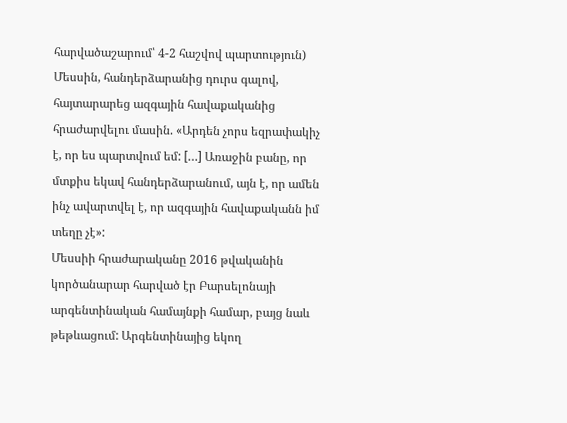հարվածաշարում՝ 4-2 հաշվով պարտություն) Մեսսին, հանդերձարանից դուրս գալով, հայտարարեց ազգային հավաքականից հրաժարվելու մասին. «Արդեն չորս եզրափակիչ է, որ ես պարտվում եմ: […] Առաջին բանը, որ մտքիս եկավ հանդերձարանում, այն է, որ ամեն ինչ ավարտվել է, որ ազգային հավաքականն իմ տեղը չէ»:
Մեսսիի հրաժարականը 2016 թվականին կործանարար հարված էր Բարսելոնայի արգենտինական համայնքի համար, բայց նաև թեթևացում: Արգենտինայից եկող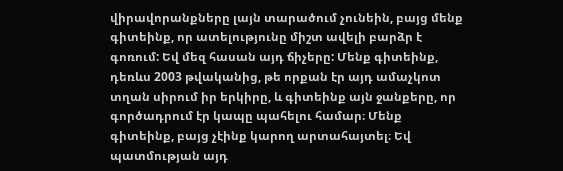վիրավորանքները լայն տարածում չունեին, բայց մենք գիտեինք, որ ատելությունը միշտ ավելի բարձր է գոռում: Եվ մեզ հասան այդ ճիչերը: Մենք գիտեինք, դեռևս 2003 թվականից, թե որքան էր այդ ամաչկոտ տղան սիրում իր երկիրը, և գիտեինք այն ջանքերը, որ գործադրում էր կապը պահելու համար։ Մենք գիտեինք, բայց չէինք կարող արտահայտել։ Եվ պատմության այդ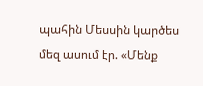պահին Մեսսին կարծես մեզ ասում էր. «Մենք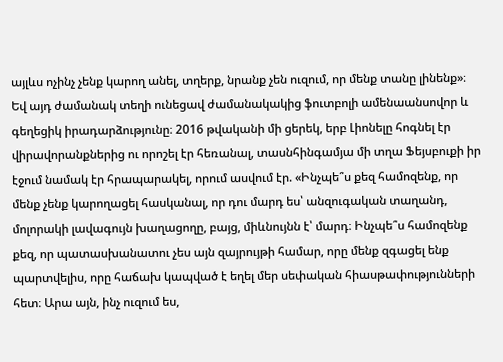այլևս ոչինչ չենք կարող անել, տղերք, նրանք չեն ուզում, որ մենք տանը լինենք»։ Եվ այդ ժամանակ տեղի ունեցավ ժամանակակից ֆուտբոլի ամենաանսովոր և գեղեցիկ իրադարձությունը։ 2016 թվականի մի ցերեկ, երբ Լիոնելը հոգնել էր վիրավորանքներից ու որոշել էր հեռանալ, տասնհինգամյա մի տղա Ֆեյսբուքի իր էջում նամակ էր հրապարակել, որում ասվում էր. «Ինչպե՞ս քեզ համոզենք, որ մենք չենք կարողացել հասկանալ, որ դու մարդ ես՝ անզուգական տաղանդ, մոլորակի լավագույն խաղացողը, բայց, միևնույնն է՝ մարդ։ Ինչպե՞ս համոզենք քեզ, որ պատասխանատու չես այն զայրույթի համար, որը մենք զգացել ենք պարտվելիս, որը հաճախ կապված է եղել մեր սեփական հիասթափությունների հետ։ Արա այն, ինչ ուզում ես,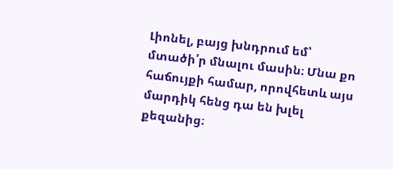Լիոնել, բայց խնդրում եմ՝ մտածի՛ր մնալու մասին։ Մնա քո հաճույքի համար, որովհետև այս մարդիկ հենց դա են խլել քեզանից։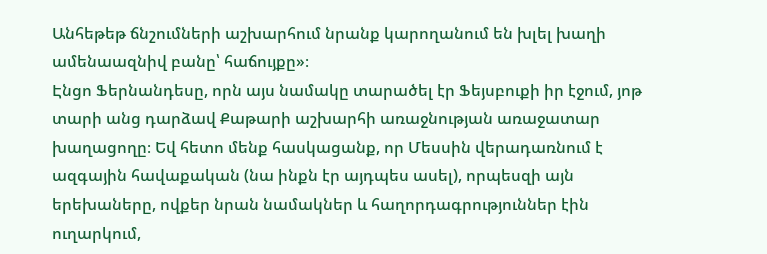Անհեթեթ ճնշումների աշխարհում նրանք կարողանում են խլել խաղի ամենաազնիվ բանը՝ հաճույքը»։
Էնցո Ֆերնանդեսը, որն այս նամակը տարածել էր Ֆեյսբուքի իր էջում, յոթ տարի անց դարձավ Քաթարի աշխարհի առաջնության առաջատար խաղացողը։ Եվ հետո մենք հասկացանք, որ Մեսսին վերադառնում է ազգային հավաքական (նա ինքն էր այդպես ասել), որպեսզի այն երեխաները, ովքեր նրան նամակներ և հաղորդագրություններ էին ուղարկում,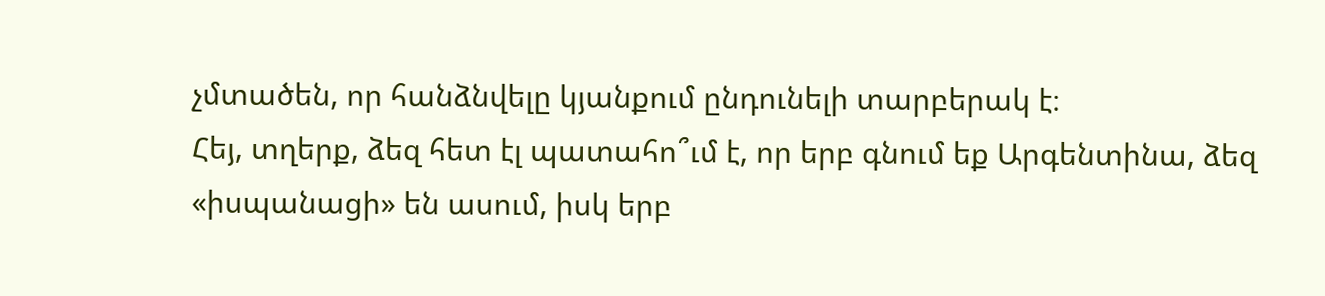չմտածեն, որ հանձնվելը կյանքում ընդունելի տարբերակ է։
Հեյ, տղերք, ձեզ հետ էլ պատահո՞ւմ է, որ երբ գնում եք Արգենտինա, ձեզ «իսպանացի» են ասում, իսկ երբ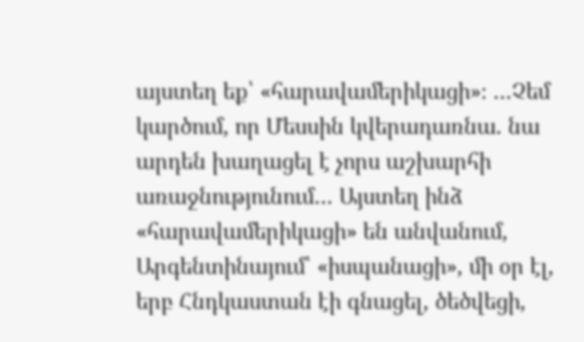այստեղ եք՝ «հարավամերիկացի»։ …Չեմ կարծում, որ Մեսսին կվերադառնա. նա արդեն խաղացել է չորս աշխարհի առաջնությունում… Այստեղ ինձ «հարավամերիկացի» են անվանում, Արգենտինայում՝ «իսպանացի», մի օր էլ, երբ Հնդկաստան էի գնացել, ծեծվեցի,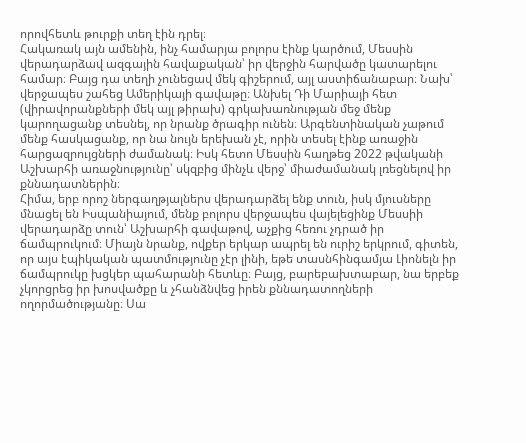որովհետև թուրքի տեղ էին դրել։
Հակառակ այն ամենին, ինչ համարյա բոլորս էինք կարծում, Մեսսին վերադարձավ ազգային հավաքական՝ իր վերջին հարվածը կատարելու համար։ Բայց դա տեղի չունեցավ մեկ գիշերում, այլ աստիճանաբար։ Նախ՝ վերջապես շահեց Ամերիկայի գավաթը։ Անխել Դի Մարիայի հետ (վիրավորանքների մեկ այլ թիրախ) գրկախառնության մեջ մենք կարողացանք տեսնել, որ նրանք ծրագիր ունեն։ Արգենտինական չաթում մենք հասկացանք, որ նա նույն երեխան չէ, որին տեսել էինք առաջին հարցազրույցների ժամանակ։ Իսկ հետո Մեսսին հաղթեց 2022 թվականի Աշխարհի առաջնությունը՝ սկզբից մինչև վերջ՝ միաժամանակ լռեցնելով իր քննադատներին։
Հիմա, երբ որոշ ներգաղթյալներս վերադարձել ենք տուն, իսկ մյուսները մնացել են Իսպանիայում, մենք բոլորս վերջապես վայելեցինք Մեսսիի վերադարձը տուն՝ Աշխարհի գավաթով, աչքից հեռու չդրած իր ճամպրուկում։ Միայն նրանք, ովքեր երկար ապրել են ուրիշ երկրում, գիտեն, որ այս էպիկական պատմությունը չէր լինի, եթե տասնհինգամյա Լիոնելն իր ճամպրուկը խցկեր պահարանի հետևը։ Բայց, բարեբախտաբար, նա երբեք չկորցրեց իր խոսվածքը և չհանձնվեց իրեն քննադատողների ողորմածությանը։ Սա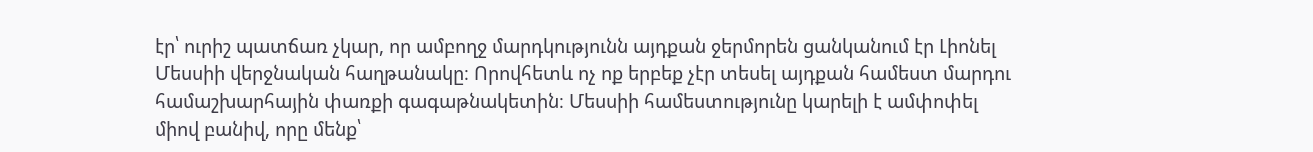էր՝ ուրիշ պատճառ չկար, որ ամբողջ մարդկությունն այդքան ջերմորեն ցանկանում էր Լիոնել Մեսսիի վերջնական հաղթանակը։ Որովհետև ոչ ոք երբեք չէր տեսել այդքան համեստ մարդու համաշխարհային փառքի գագաթնակետին։ Մեսսիի համեստությունը կարելի է ամփոփել միով բանիվ, որը մենք՝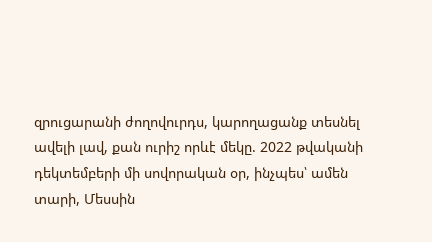զրուցարանի ժողովուրդս, կարողացանք տեսնել ավելի լավ, քան ուրիշ որևէ մեկը. 2022 թվականի դեկտեմբերի մի սովորական օր, ինչպես՝ ամեն տարի, Մեսսին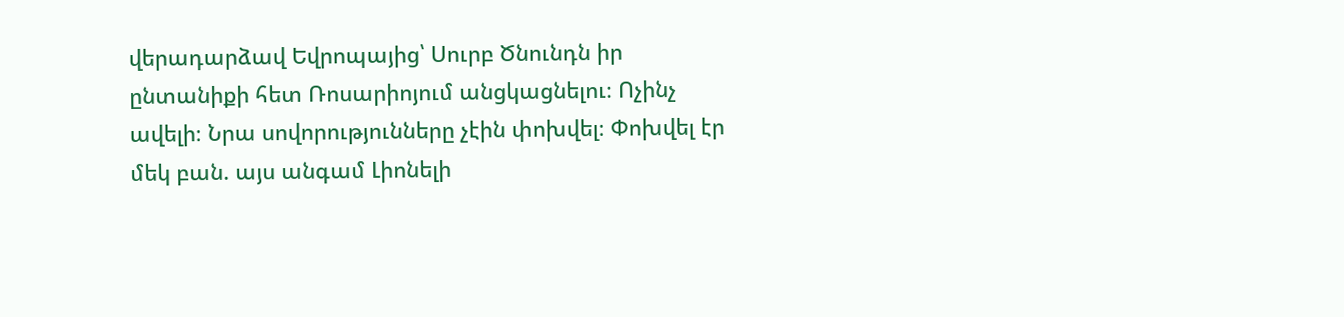վերադարձավ Եվրոպայից՝ Սուրբ Ծնունդն իր ընտանիքի հետ Ռոսարիոյում անցկացնելու։ Ոչինչ ավելի։ Նրա սովորությունները չէին փոխվել։ Փոխվել էր մեկ բան. այս անգամ Լիոնելի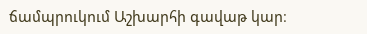ճամպրուկում Աշխարհի գավաթ կար։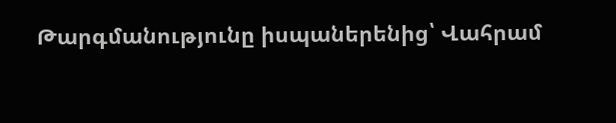Թարգմանությունը իսպաներենից՝ Վահրամ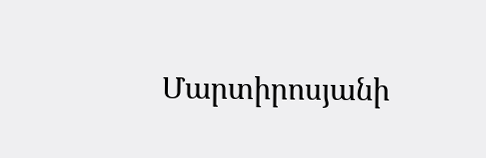Մարտիրոսյանի